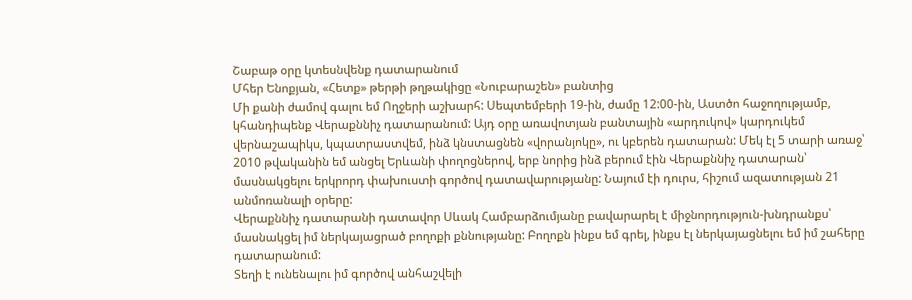Շաբաթ օրը կտեսնվենք դատարանում
Մհեր Ենոքյան, «Հետք» թերթի թղթակիցը «Նուբարաշեն» բանտից
Մի քանի ժամով գալու եմ Ողջերի աշխարհ: Սեպտեմբերի 19-ին, ժամը 12:00-ին, Աստծո հաջողությամբ, կհանդիպենք Վերաքննիչ դատարանում: Այդ օրը առավոտյան բանտային «արդուկով» կարդուկեմ վերնաշապիկս, կպատրաստվեմ, ինձ կնստացնեն «վորանյոկը», ու կբերեն դատարան: Մեկ էլ 5 տարի առաջ՝ 2010 թվականին եմ անցել Երևանի փողոցներով, երբ նորից ինձ բերում էին Վերաքննիչ դատարան՝ մասնակցելու երկրորդ փախուստի գործով դատավարությանը: Նայում էի դուրս, հիշում ազատության 21 անմոռանալի օրերը:
Վերաքննիչ դատարանի դատավոր Սևակ Համբարձումյանը բավարարել է միջնորդություն-խնդրանքս՝ մասնակցել իմ ներկայացրած բողոքի քննությանը: Բողոքն ինքս եմ գրել, ինքս էլ ներկայացնելու եմ իմ շահերը դատարանում:
Տեղի է ունենալու իմ գործով անհաշվելի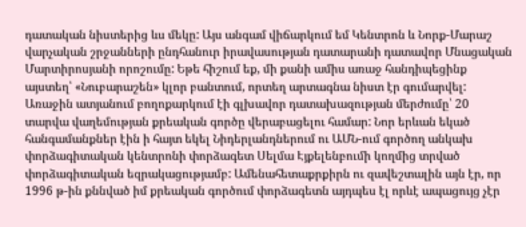դատական նիստերից ևս մեկը: Այս անգամ վիճարկում եմ Կենտրոն և Նորք-Մարաշ վարչական շրջանների ընդհանուր իրավասության դատարանի դատավոր Մնացական Մարտիրոսյանի որոշումը: Եթե հիշում եք, մի քանի ամիս առաջ հանդիպեցինք այստեղ՝ «Նուբարաշեն» կլոր բանտում, որտեղ արտագնա նիստ էր գումարվել: Առաջին ատյանում բողոքարկում էի գլխավոր դատախազության մերժումը՝ 20 տարվա վաղեմության քրեական գործը վերաբացելու համար: Նոր երևան եկած հանգամանքներ էին ի հայտ եկել Նիդերլանդներում ու ԱՄՆ-ում գործող անկախ փորձագիտական կենտրոնի փորձագետ Սելմա Էյքելենբումի կողմից տրված փորձագիտական եզրակացությամբ: Ամենահետաքրքիրն ու զավեշտալին այն էր, որ 1996 թ-ին քննված իմ քրեական գործում փորձագետն այդպես էլ որևէ ապացույց չէր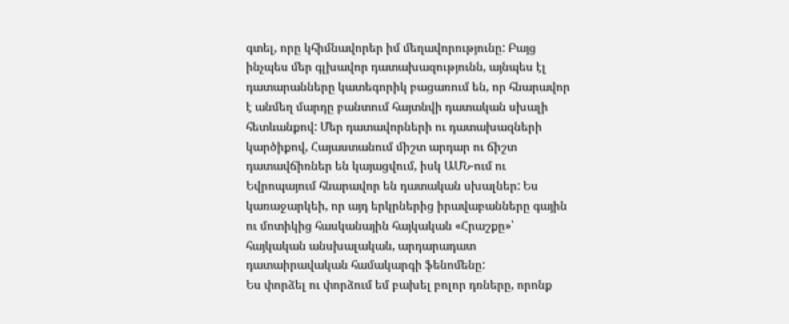գտել, որը կհիմնավորեր իմ մեղավորությունը: Բայց ինչպես մեր գլխավոր դատախազությունն, այնպես էլ դատարանները կատեգորիկ բացառում են, որ հնարավոր է անմեղ մարդը բանտում հայտնվի դատական սխալի հետևանքով: Մեր դատավորների ու դատախազների կարծիքով, Հայաստանում միշտ արդար ու ճիշտ դատավճիռներ են կայացվում, իսկ ԱՄՆ-ում ու Եվրոպայում հնարավոր են դատական սխալներ: Ես կառաջարկեի, որ այդ երկրներից իրավաբանները գային ու մոտիկից հասկանային հայկական «Հրաշքը»՝ հայկական անսխալական, արդարադատ դատաիրավական համակարգի ֆենոմենը:
Ես փորձել ու փորձում եմ բախել բոլոր դռները, որոնք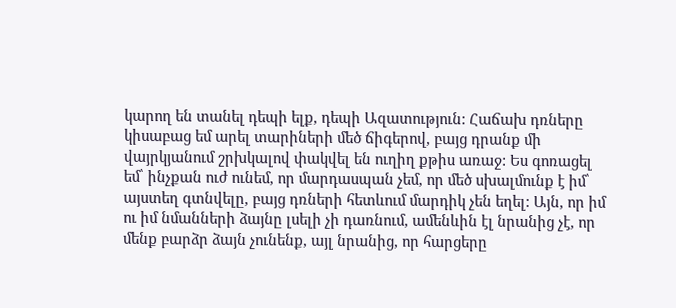կարող են տանել դեպի ելք, դեպի Ազատություն: Հաճախ դռները կիսաբաց եմ արել տարիների մեծ ճիգերով, բայց դրանք մի վայրկյանում շրխկալով փակվել են ուղիղ քթիս առաջ: Ես գոռացել եմ՝ ինչքան ուժ ունեմ, որ մարդասպան չեմ, որ մեծ սխալմունք է իմ՝ այստեղ գտնվելը, բայց դռների հետևում մարդիկ չեն եղել: Այն, որ իմ ու իմ նմանների ձայնը լսելի չի դառնում, ամենևին էլ նրանից չէ, որ մենք բարձր ձայն չունենք, այլ նրանից, որ հարցերը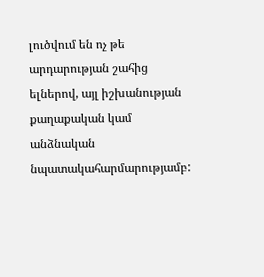լուծվում են ոչ թե արդարության շահից ելներով, այլ իշխանության քաղաքական կամ անձնական նպատակահարմարությամբ: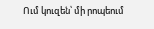Ում կուզեն՝ մի րոպեում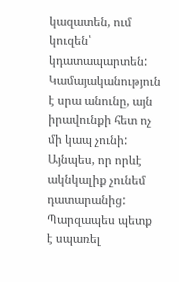կազատեն, ում կուզեն՝ կդատապարտեն: Կամայականություն է սրա անունը, այն իրավունքի հետ ոչ մի կապ չունի: Այնպես, որ որևէ ակնկալիք չունեմ դատարանից: Պարզապես պետք է սպառել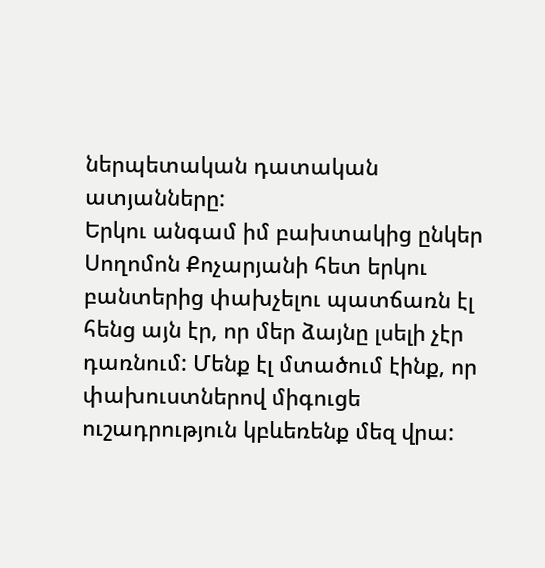ներպետական դատական ատյանները:
Երկու անգամ իմ բախտակից ընկեր Սողոմոն Քոչարյանի հետ երկու բանտերից փախչելու պատճառն էլ հենց այն էր, որ մեր ձայնը լսելի չէր դառնում: Մենք էլ մտածում էինք, որ փախուստներով միգուցե ուշադրություն կբևեռենք մեզ վրա: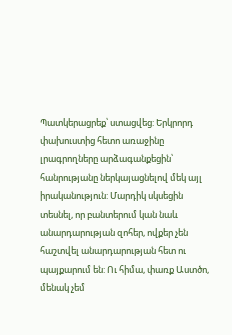Պատկերացրեք՝ ստացվեց: Երկրորդ փախուստից հետո առաջինը լրագրողները արձագանքեցին՝ հանրությանը ներկայացնելով մեկ այլ իրականություն: Մարդիկ սկսեցին տեսնել, որ բանտերում կան նաև անարդարության զոհեր, ովքեր չեն հաշտվել անարդարության հետ ու պայքարում են: Ու հիմա, փառք Աստծո, մենակ չեմ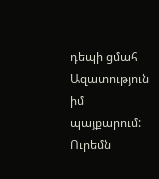դեպի ցմահ Ազատություն իմ պայքարում:
Ուրեմն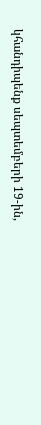կհանդիպենք սեպտեմբերի 19-ին,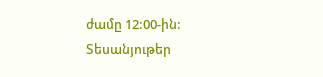ժամը 12:00-ին:
Տեսանյութեր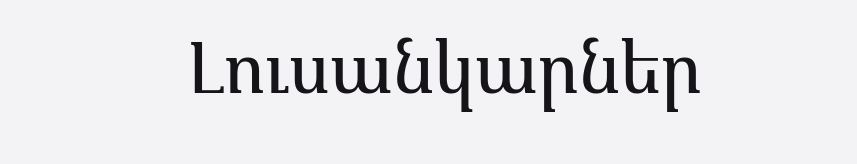Լուսանկարներ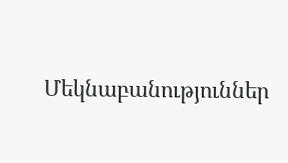Մեկնաբանություններ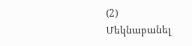(2)
Մեկնաբանել